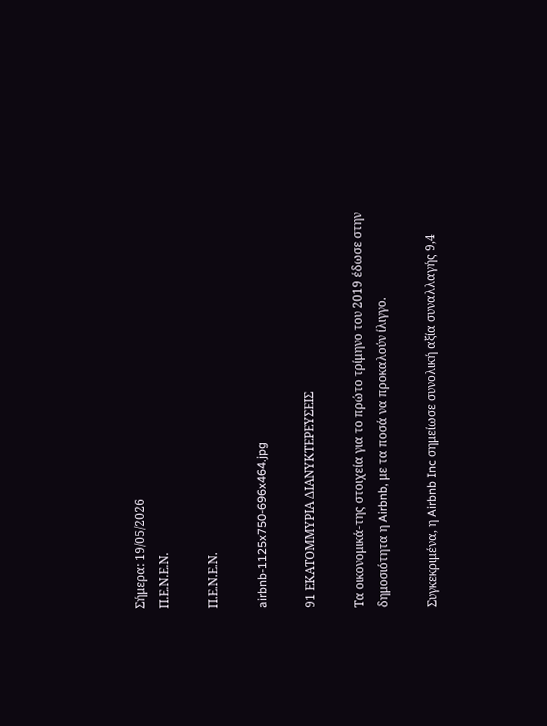Σήμερα: 19/05/2026
Π.Ε.Ν.Ε.Ν.

Π.Ε.Ν.Ε.Ν.

airbnb-1125x750-696x464.jpg

91 ΕΚΑΤΟΜΜΥΡΙΑ ΔΙΑΝΥΚΤΕΡΕΥΣΕΙΣ

Τα οικονομικά-της στοιχεία για το πρώτο τρίμηνο του 2019 έδωσε στην δημοσιότητα η Airbnb, με τα ποσά να προκαλούν ίλιγγο.

Συγκεκριμένα, η Airbnb Inc σημείωσε συνολική αξία συναλλαγής 9,4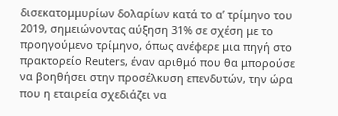δισεκατομμυρίων δολαρίων κατά το α’ τρίμηνο του 2019, σημειώνοντας αύξηση 31% σε σχέση με το προηγούμενο τρίμηνο, όπως ανέφερε μια πηγή στο πρακτορείο Reuters, έναν αριθμό που θα μπορούσε να βοηθήσει στην προσέλκυση επενδυτών, την ώρα που η εταιρεία σχεδιάζει να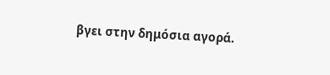βγει στην δημόσια αγορά.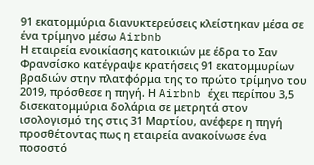91 εκατομμύρια διανυκτερεύσεις κλείστηκαν μέσα σε ένα τρίμηνο μέσω Airbnb
Η εταιρεία ενοικίασης κατοικιών με έδρα το Σαν Φρανσίσκο κατέγραψε κρατήσεις 91 εκατομμυρίων βραδιών στην πλατφόρμα της το πρώτο τρίμηνο του 2019, πρόσθεσε η πηγή. Η Airbnb έχει περίπου 3,5 δισεκατομμύρια δολάρια σε μετρητά στον ισολογισμό της στις 31 Μαρτίου, ανέφερε η πηγή προσθέτοντας πως η εταιρεία ανακοίνωσε ένα ποσοστό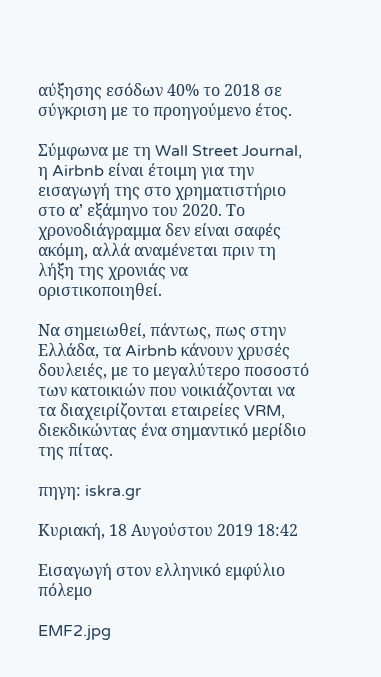αύξησης εσόδων 40% το 2018 σε σύγκριση με το προηγούμενο έτος.

Σύμφωνα με τη Wall Street Journal, η Airbnb είναι έτοιμη για την εισαγωγή της στο χρηματιστήριο στο α’ εξάμηνο του 2020. Το χρονοδιάγραμμα δεν είναι σαφές ακόμη, αλλά αναμένεται πριν τη λήξη της χρονιάς να οριστικοποιηθεί.

Να σημειωθεί, πάντως, πως στην Ελλάδα, τα Airbnb κάνουν χρυσές δουλειές, με το μεγαλύτερο ποσοστό των κατοικιών που νοικιάζονται να τα διαχειρίζονται εταιρείες VRM, διεκδικώντας ένα σημαντικό μερίδιο της πίτας.

πηγη: iskra.gr

Κυριακή, 18 Αυγούστου 2019 18:42

Εισαγωγή στον ελληνικό εμφύλιο πόλεμο

EMF2.jpg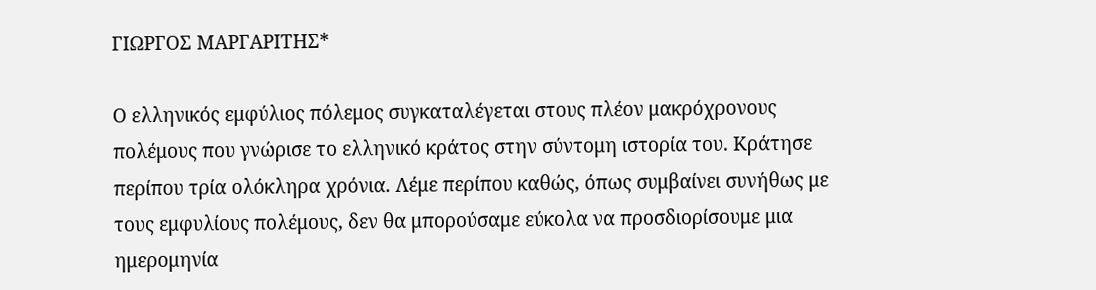ΓΙΩΡΓΟΣ ΜΑΡΓΑΡΙΤΗΣ*

Ο ελληνικός εμφύλιος πόλεμος συγκαταλέγεται στους πλέον μακρόχρονους πολέμους που γνώρισε το ελληνικό κράτος στην σύντομη ιστορία του. Κράτησε περίπου τρία ολόκληρα χρόνια. Λέμε περίπου καθώς, όπως συμβαίνει συνήθως με τους εμφυλίους πολέμους, δεν θα μπορούσαμε εύκολα να προσδιορίσουμε μια ημερομηνία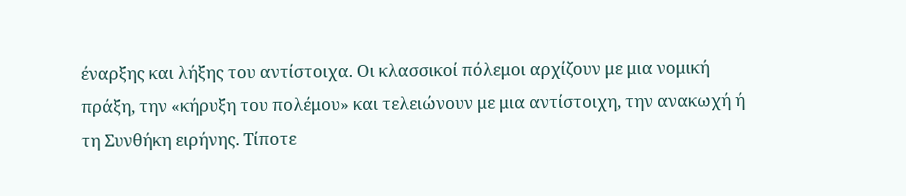έναρξης και λήξης του αντίστοιχα. Οι κλασσικοί πόλεμοι αρχίζουν με μια νομική πράξη, την «κήρυξη του πολέμου» και τελειώνουν με μια αντίστοιχη, την ανακωχή ή τη Συνθήκη ειρήνης. Τίποτε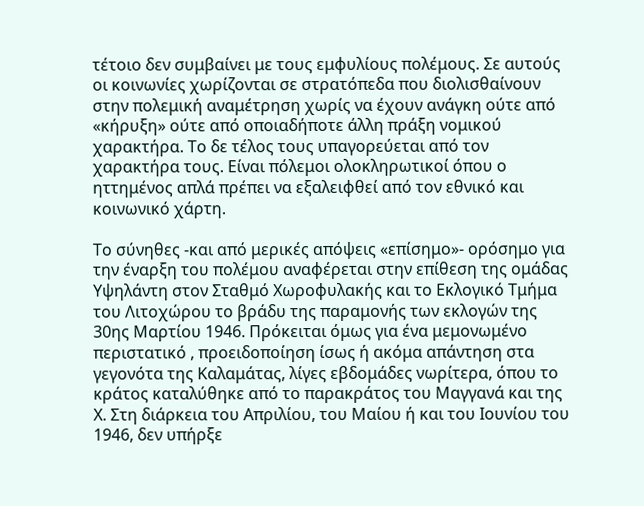τέτοιο δεν συμβαίνει με τους εμφυλίους πολέμους. Σε αυτούς οι κοινωνίες χωρίζονται σε στρατόπεδα που διολισθαίνουν στην πολεμική αναμέτρηση χωρίς να έχουν ανάγκη ούτε από «κήρυξη» ούτε από οποιαδήποτε άλλη πράξη νομικού χαρακτήρα. Το δε τέλος τους υπαγορεύεται από τον χαρακτήρα τους. Είναι πόλεμοι ολοκληρωτικοί όπου ο ηττημένος απλά πρέπει να εξαλειφθεί από τον εθνικό και κοινωνικό χάρτη.

Το σύνηθες -και από μερικές απόψεις «επίσημο»- ορόσημο για την έναρξη του πολέμου αναφέρεται στην επίθεση της ομάδας Υψηλάντη στον Σταθμό Χωροφυλακής και το Εκλογικό Τμήμα του Λιτοχώρου το βράδυ της παραμονής των εκλογών της 30ης Μαρτίου 1946. Πρόκειται όμως για ένα μεμονωμένο περιστατικό , προειδοποίηση ίσως ή ακόμα απάντηση στα γεγονότα της Καλαμάτας, λίγες εβδομάδες νωρίτερα, όπου το κράτος καταλύθηκε από το παρακράτος του Μαγγανά και της Χ. Στη διάρκεια του Απριλίου, του Μαίου ή και του Ιουνίου του 1946, δεν υπήρξε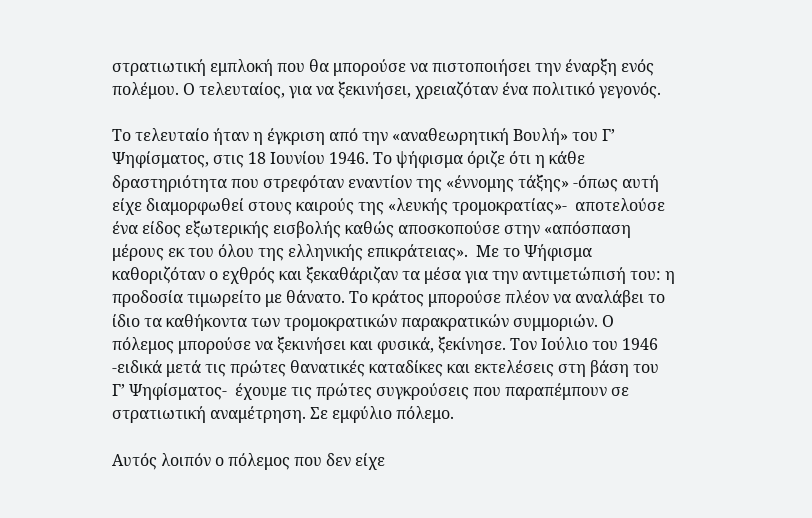στρατιωτική εμπλοκή που θα μπορούσε να πιστοποιήσει την έναρξη ενός πολέμου. Ο τελευταίος, για να ξεκινήσει, χρειαζόταν ένα πολιτικό γεγονός.

Το τελευταίο ήταν η έγκριση από την «αναθεωρητική Βουλή» του Γ’ Ψηφίσματος, στις 18 Ιουνίου 1946. Το ψήφισμα όριζε ότι η κάθε δραστηριότητα που στρεφόταν εναντίον της «έννομης τάξης» -όπως αυτή είχε διαμορφωθεί στους καιρούς της «λευκής τρομοκρατίας»-  αποτελούσε ένα είδος εξωτερικής εισβολής καθώς αποσκοπούσε στην «απόσπαση μέρους εκ του όλου της ελληνικής επικράτειας».  Με το Ψήφισμα καθοριζόταν ο εχθρός και ξεκαθάριζαν τα μέσα για την αντιμετώπισή του: η προδοσία τιμωρείτο με θάνατο. Το κράτος μπορούσε πλέον να αναλάβει το ίδιο τα καθήκοντα των τρομοκρατικών παρακρατικών συμμοριών. Ο πόλεμος μπορούσε να ξεκινήσει και φυσικά, ξεκίνησε. Τον Ιούλιο του 1946 -ειδικά μετά τις πρώτες θανατικές καταδίκες και εκτελέσεις στη βάση του Γ’ Ψηφίσματος-  έχουμε τις πρώτες συγκρούσεις που παραπέμπουν σε στρατιωτική αναμέτρηση. Σε εμφύλιο πόλεμο.

Αυτός λοιπόν ο πόλεμος που δεν είχε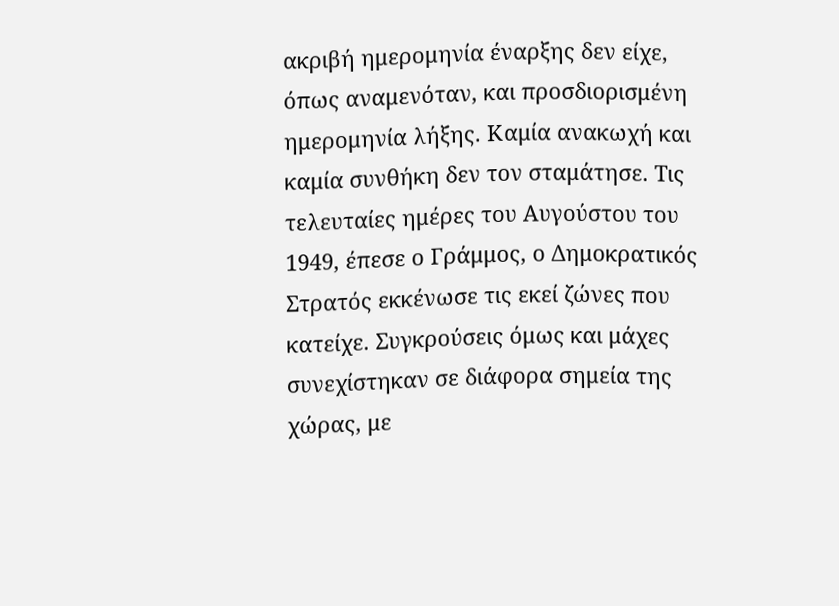ακριβή ημερομηνία έναρξης δεν είχε, όπως αναμενόταν, και προσδιορισμένη ημερομηνία λήξης. Καμία ανακωχή και καμία συνθήκη δεν τον σταμάτησε. Τις τελευταίες ημέρες του Αυγούστου του 1949, έπεσε ο Γράμμος, ο Δημοκρατικός Στρατός εκκένωσε τις εκεί ζώνες που κατείχε. Συγκρούσεις όμως και μάχες συνεχίστηκαν σε διάφορα σημεία της χώρας, με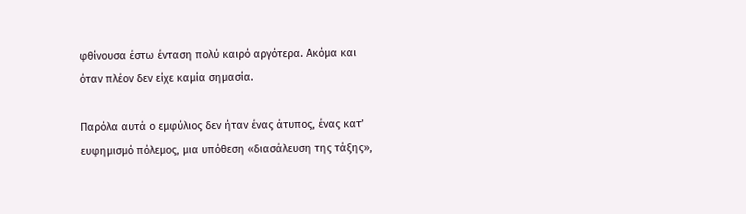φθίνουσα έστω ένταση πολύ καιρό αργότερα. Ακόμα και όταν πλέον δεν είχε καμία σημασία.

Παρόλα αυτά ο εμφύλιος δεν ήταν ένας άτυπος, ένας κατ’ ευφημισμό πόλεμος, μια υπόθεση «διασάλευση της τάξης»,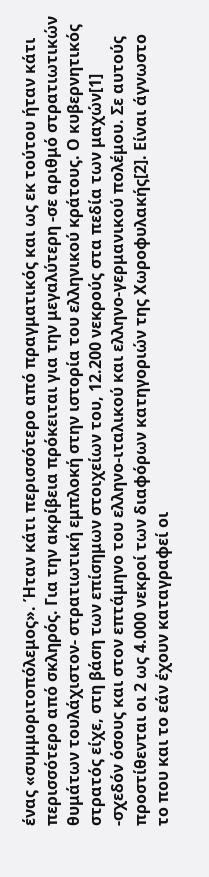ένας «συμμοριτοπόλεμος». Ήταν κάτι περισσότερο από πραγματικός και ως εκ τούτου ήταν κάτι περισσότερο από σκληρός. Για την ακρίβεια πρόκειται για την μεγαλύτερη -σε αριθμό στρατιωτικών θυμάτων τουλάχιστον- στρατιωτική εμπλοκή στην ιστορία του ελληνικού κράτους. Ο κυβερνητικός στρατός είχε, στη βάση των επίσημων στοιχείων του, 12.200 νεκρούς στα πεδία των μαχών[1] -σχεδόν όσους και στον επτάμηνο του ελληνο-ιταλικού και ελληνο-γερμανικού πολέμου. Σε αυτούς προστίθενται οι 2 ως 4.000 νεκροί των διαφόρων κατηγοριών της Χωροφυλακής[2]. Είναι άγνωστο το που και το εάν έχουν καταγραφεί οι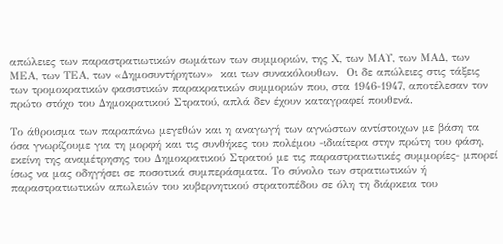απώλειες των παραστρατιωτικών σωμάτων των συμμοριών, της Χ, των ΜΑΥ, των ΜΑΔ, των ΜΕΑ, των ΤΕΑ, των «Δημοσυντήρητων»  και των συνακόλουθων.  Οι δε απώλειες στις τάξεις των τρομοκρατικών φασιστικών παρακρατικών συμμοριών που, στα 1946-1947, αποτέλεσαν τον πρώτο στόχο του Δημοκρατικού Στρατού, απλά δεν έχουν καταγραφεί πουθενά.

Το άθροισμα των παραπάνω μεγεθών και η αναγωγή των αγνώστων αντίστοιχων με βάση τα όσα γνωρίζουμε για τη μορφή και τις συνθήκες του πολέμου -ιδιαίτερα στην πρώτη του φάση, εκείνη της αναμέτρησης του Δημοκρατικού Στρατού με τις παραστρατιωτικές συμμορίες- μπορεί ίσως να μας οδηγήσει σε ποσοτικά συμπεράσματα. Το σύνολο των στρατιωτικών ή παραστρατιωτικών απωλειών του κυβερνητικού στρατοπέδου σε όλη τη διάρκεια του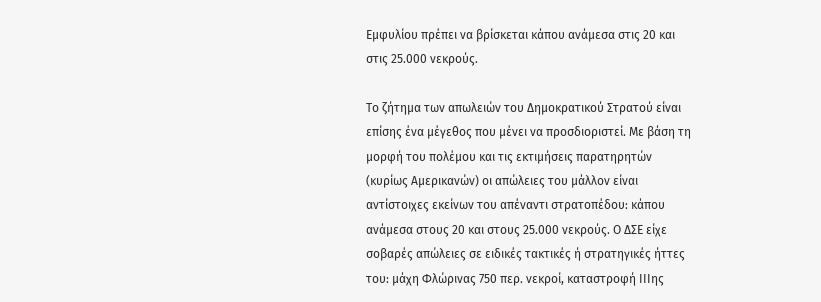Εμφυλίου πρέπει να βρίσκεται κάπου ανάμεσα στις 20 και στις 25.000 νεκρούς.

Το ζήτημα των απωλειών του Δημοκρατικού Στρατού είναι επίσης ένα μέγεθος που μένει να προσδιοριστεί. Με βάση τη μορφή του πολέμου και τις εκτιμήσεις παρατηρητών (κυρίως Αμερικανών) οι απώλειες του μάλλον είναι αντίστοιχες εκείνων του απέναντι στρατοπέδου: κάπου ανάμεσα στους 20 και στους 25.000 νεκρούς. Ο ΔΣΕ είχε σοβαρές απώλειες σε ειδικές τακτικές ή στρατηγικές ήττες του: μάχη Φλώρινας 750 περ. νεκροί, καταστροφή ΙΙΙης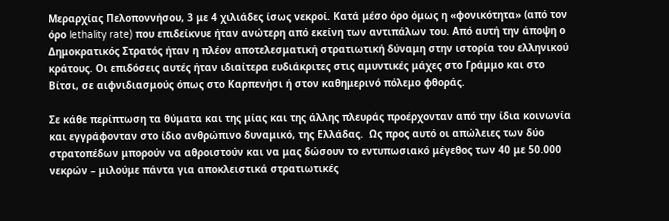Μεραρχίας Πελοποννήσου, 3 με 4 χιλιάδες ίσως νεκροί. Κατά μέσο όρο όμως η «φονικότητα» (από τον όρο lethality rate) που επιδείκνυε ήταν ανώτερη από εκείνη των αντιπάλων του. Από αυτή την άποψη ο Δημοκρατικός Στρατός ήταν η πλέον αποτελεσματική στρατιωτική δύναμη στην ιστορία του ελληνικού κράτους. Οι επιδόσεις αυτές ήταν ιδιαίτερα ευδιάκριτες στις αμυντικές μάχες στο Γράμμο και στο Βίτσι, σε αιφνιδιασμούς όπως στο Καρπενήσι ή στον καθημερινό πόλεμο φθοράς.

Σε κάθε περίπτωση τα θύματα και της μίας και της άλλης πλευράς προέρχονταν από την ίδια κοινωνία και εγγράφονταν στο ίδιο ανθρώπινο δυναμικό, της Ελλάδας.  Ως προς αυτό οι απώλειες των δύο στρατοπέδων μπορούν να αθροιστούν και να μας δώσουν το εντυπωσιακό μέγεθος των 40 με 50.000 νεκρών – μιλούμε πάντα για αποκλειστικά στρατιωτικές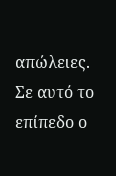απώλειες. Σε αυτό το επίπεδο ο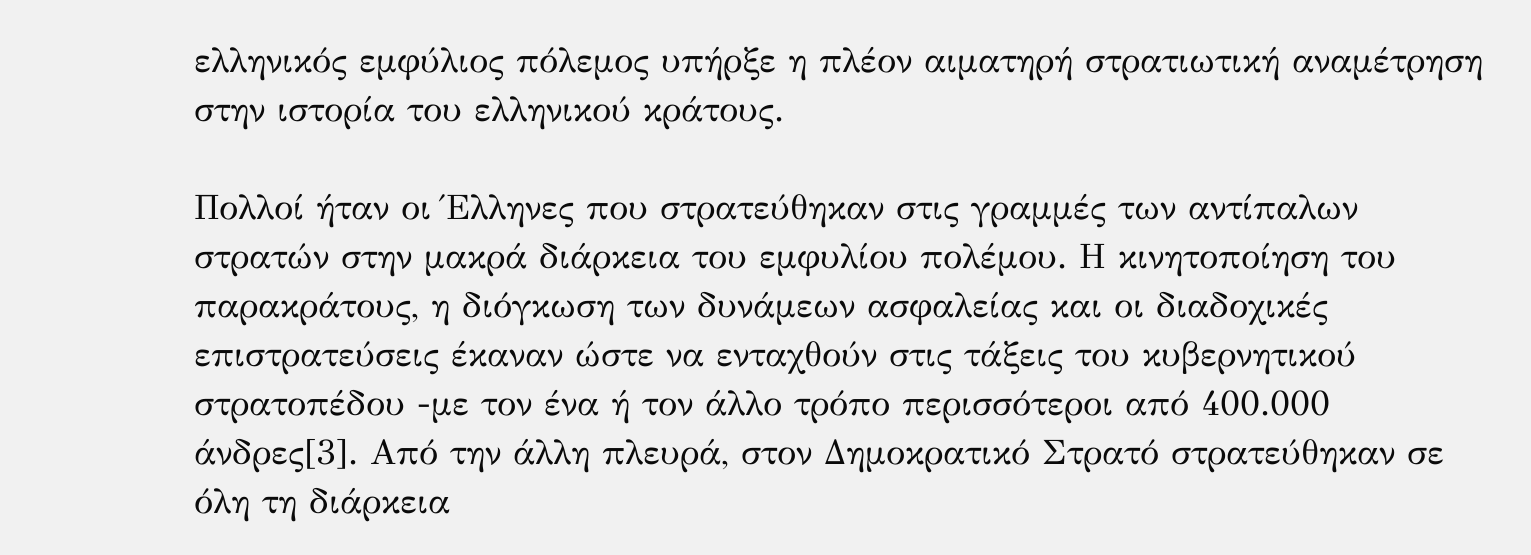ελληνικός εμφύλιος πόλεμος υπήρξε η πλέον αιματηρή στρατιωτική αναμέτρηση στην ιστορία του ελληνικού κράτους.

Πολλοί ήταν οι Έλληνες που στρατεύθηκαν στις γραμμές των αντίπαλων στρατών στην μακρά διάρκεια του εμφυλίου πολέμου. Η κινητοποίηση του παρακράτους, η διόγκωση των δυνάμεων ασφαλείας και οι διαδοχικές επιστρατεύσεις έκαναν ώστε να ενταχθούν στις τάξεις του κυβερνητικού στρατοπέδου -με τον ένα ή τον άλλο τρόπο περισσότεροι από 400.000 άνδρες[3]. Από την άλλη πλευρά, στον Δημοκρατικό Στρατό στρατεύθηκαν σε όλη τη διάρκεια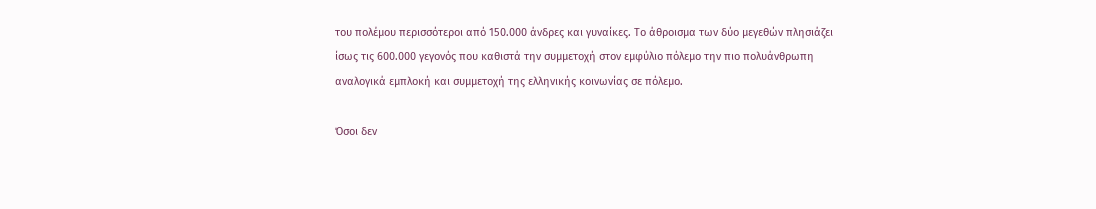του πολέμου περισσότεροι από 150.000 άνδρες και γυναίκες. Το άθροισμα των δύο μεγεθών πλησιάζει ίσως τις 600.000 γεγονός που καθιστά την συμμετοχή στον εμφύλιο πόλεμο την πιο πολυάνθρωπη αναλογικά εμπλοκή και συμμετοχή της ελληνικής κοινωνίας σε πόλεμο.

Όσοι δεν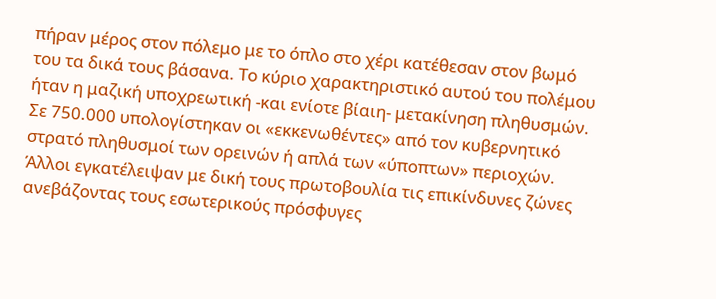πήραν μέρος στον πόλεμο με το όπλο στο χέρι κατέθεσαν στον βωμό του τα δικά τους βάσανα. Το κύριο χαρακτηριστικό αυτού του πολέμου ήταν η μαζική υποχρεωτική -και ενίοτε βίαιη- μετακίνηση πληθυσμών. Σε 750.000 υπολογίστηκαν οι «εκκενωθέντες» από τον κυβερνητικό στρατό πληθυσμοί των ορεινών ή απλά των «ύποπτων» περιοχών. Άλλοι εγκατέλειψαν με δική τους πρωτοβουλία τις επικίνδυνες ζώνες ανεβάζοντας τους εσωτερικούς πρόσφυγες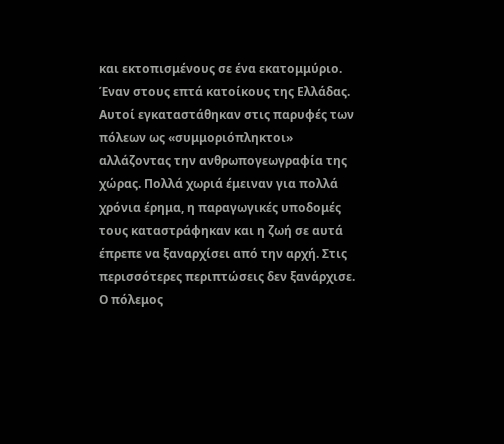και εκτοπισμένους σε ένα εκατομμύριο. Έναν στους επτά κατοίκους της Ελλάδας. Αυτοί εγκαταστάθηκαν στις παρυφές των πόλεων ως «συμμοριόπληκτοι» αλλάζοντας την ανθρωπογεωγραφία της χώρας. Πολλά χωριά έμειναν για πολλά χρόνια έρημα, η παραγωγικές υποδομές τους καταστράφηκαν και η ζωή σε αυτά έπρεπε να ξαναρχίσει από την αρχή. Στις περισσότερες περιπτώσεις δεν ξανάρχισε. Ο πόλεμος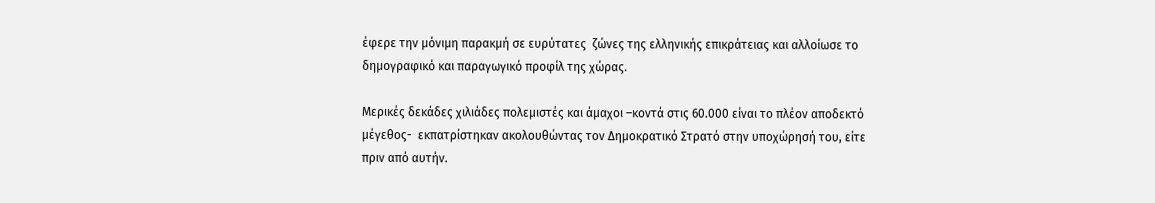έφερε την μόνιμη παρακμή σε ευρύτατες  ζώνες της ελληνικής επικράτειας και αλλοίωσε το δημογραφικό και παραγωγικό προφίλ της χώρας.

Μερικές δεκάδες χιλιάδες πολεμιστές και άμαχοι –κοντά στις 60.000 είναι το πλέον αποδεκτό μέγεθος-  εκπατρίστηκαν ακολουθώντας τον Δημοκρατικό Στρατό στην υποχώρησή του, είτε πριν από αυτήν.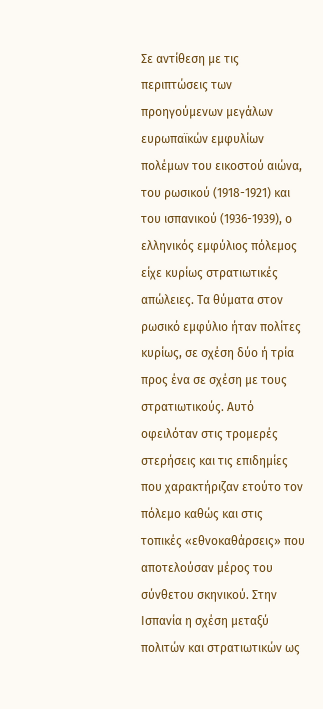Σε αντίθεση με τις περιπτώσεις των προηγούμενων μεγάλων ευρωπαϊκών εμφυλίων πολέμων του εικοστού αιώνα, του ρωσικού (1918-1921) και του ισπανικού (1936-1939), ο ελληνικός εμφύλιος πόλεμος είχε κυρίως στρατιωτικές απώλειες. Τα θύματα στον ρωσικό εμφύλιο ήταν πολίτες κυρίως, σε σχέση δύο ή τρία προς ένα σε σχέση με τους στρατιωτικούς. Αυτό οφειλόταν στις τρομερές στερήσεις και τις επιδημίες που χαρακτήριζαν ετούτο τον πόλεμο καθώς και στις τοπικές «εθνοκαθάρσεις» που αποτελούσαν μέρος του σύνθετου σκηνικού. Στην Ισπανία η σχέση μεταξύ πολιτών και στρατιωτικών ως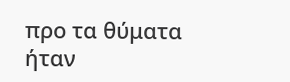προ τα θύματα ήταν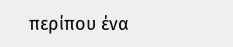περίπου ένα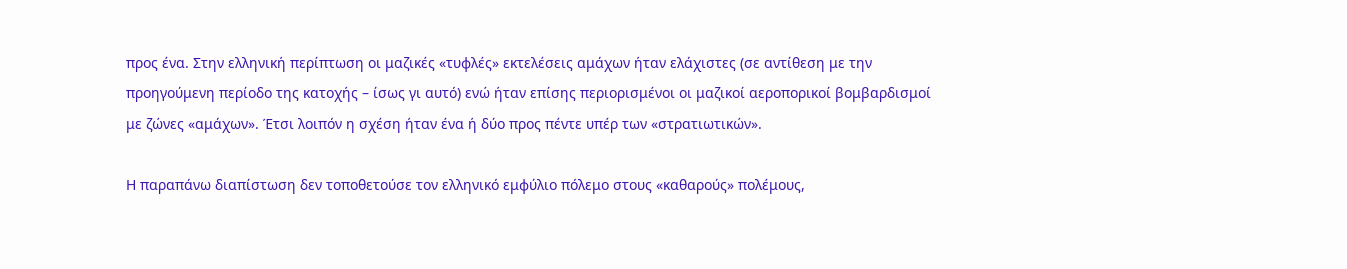προς ένα. Στην ελληνική περίπτωση οι μαζικές «τυφλές» εκτελέσεις αμάχων ήταν ελάχιστες (σε αντίθεση με την προηγούμενη περίοδο της κατοχής – ίσως γι αυτό) ενώ ήταν επίσης περιορισμένοι οι μαζικοί αεροπορικοί βομβαρδισμοί με ζώνες «αμάχων». Έτσι λοιπόν η σχέση ήταν ένα ή δύο προς πέντε υπέρ των «στρατιωτικών».

Η παραπάνω διαπίστωση δεν τοποθετούσε τον ελληνικό εμφύλιο πόλεμο στους «καθαρούς» πολέμους,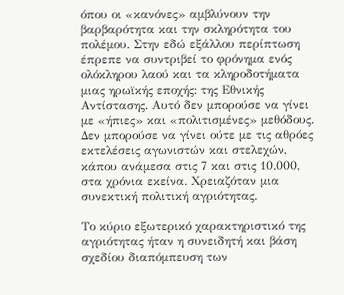όπου οι «κανόνες» αμβλύνουν την βαρβαρότητα και την σκληρότητα του πολέμου. Στην εδώ εξάλλου περίπτωση έπρεπε να συντριβεί το φρόνημα ενός ολόκληρου λαού και τα κληροδοτήματα μιας ηρωϊκής εποχής: της Εθνικής Αντίστασης. Αυτό δεν μπορούσε να γίνει με «ήπιες» και «πολιτισμένες» μεθόδους. Δεν μπορούσε να γίνει ούτε με τις αθρόες εκτελέσεις αγωνιστών και στελεχών, κάπου ανάμεσα στις 7 και στις 10.000, στα χρόνια εκείνα. Χρειαζόταν μια συνεκτική πολιτική αγριότητας.

Το κύριο εξωτερικό χαρακτηριστικό της αγριότητας ήταν η συνειδητή και βάση σχεδίου διαπόμπευση των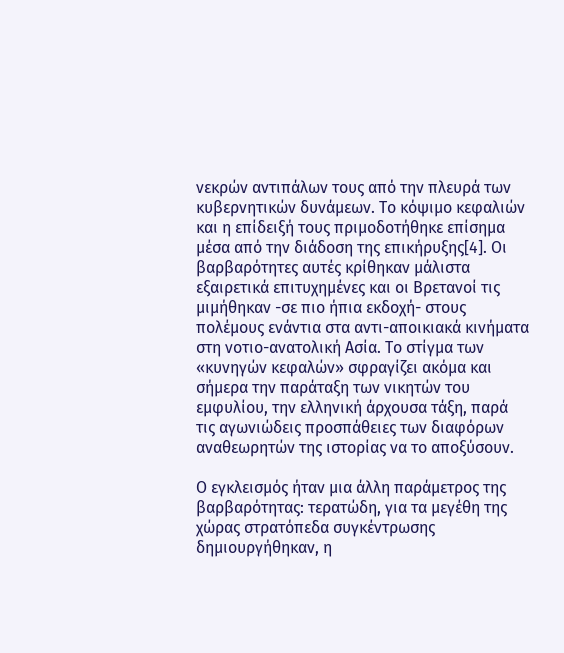νεκρών αντιπάλων τους από την πλευρά των κυβερνητικών δυνάμεων. Το κόψιμο κεφαλιών και η επίδειξή τους πριμοδοτήθηκε επίσημα μέσα από την διάδοση της επικήρυξης[4]. Οι βαρβαρότητες αυτές κρίθηκαν μάλιστα εξαιρετικά επιτυχημένες και οι Βρετανοί τις μιμήθηκαν -σε πιο ήπια εκδοχή- στους πολέμους ενάντια στα αντι-αποικιακά κινήματα στη νοτιο-ανατολική Ασία. Το στίγμα των «κυνηγών κεφαλών» σφραγίζει ακόμα και σήμερα την παράταξη των νικητών του εμφυλίου, την ελληνική άρχουσα τάξη, παρά τις αγωνιώδεις προσπάθειες των διαφόρων αναθεωρητών της ιστορίας να το αποξύσουν.

Ο εγκλεισμός ήταν μια άλλη παράμετρος της βαρβαρότητας: τερατώδη, για τα μεγέθη της χώρας στρατόπεδα συγκέντρωσης δημιουργήθηκαν, η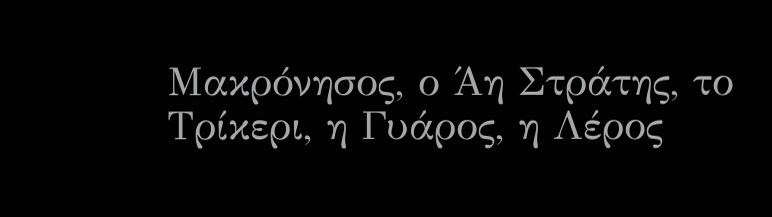Μακρόνησος, ο Άη Στράτης, το Τρίκερι, η Γυάρος, η Λέρος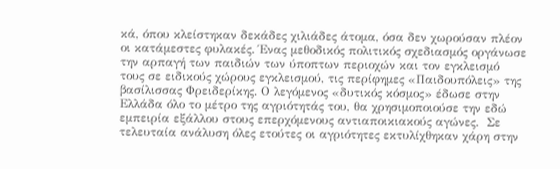κά, όπου κλείστηκαν δεκάδες χιλιάδες άτομα, όσα δεν χωρούσαν πλέον οι κατάμεστες φυλακές. Ένας μεθοδικός πολιτικός σχεδιασμός οργάνωσε την αρπαγή των παιδιών των ύποπτων περιοχών και τον εγκλεισμό τους σε ειδικούς χώρους εγκλεισμού, τις περίφημες «Παιδουπόλεις» της βασίλισσας Φρειδερίκης. Ο λεγόμενος «δυτικός κόσμος» έδωσε στην Ελλάδα όλο το μέτρο της αγριότητάς του, θα χρησιμοποιούσε την εδώ εμπειρία εξάλλου στους επερχόμενους αντιαποικιακούς αγώνες.  Σε τελευταία ανάλυση όλες ετούτες οι αγριότητες εκτυλίχθηκαν χάρη στην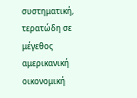συστηματική, τερατώδη σε μέγεθος αμερικανική οικονομική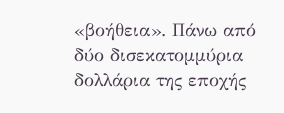«βοήθεια». Πάνω από δύο δισεκατομμύρια δολλάρια της εποχής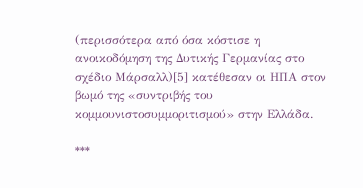(περισσότερα από όσα κόστισε η ανοικοδόμηση της Δυτικής Γερμανίας στο σχέδιο Μάρσαλλ)[5] κατέθεσαν οι ΗΠΑ στον βωμό της «συντριβής του κομμουνιστοσυμμοριτισμού» στην Ελλάδα.

***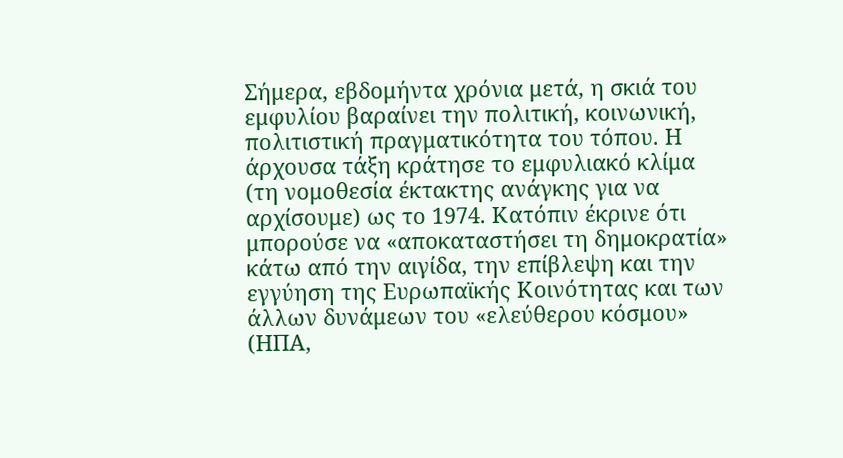Σήμερα, εβδομήντα χρόνια μετά, η σκιά του εμφυλίου βαραίνει την πολιτική, κοινωνική, πολιτιστική πραγματικότητα του τόπου. Η άρχουσα τάξη κράτησε το εμφυλιακό κλίμα (τη νομοθεσία έκτακτης ανάγκης για να αρχίσουμε) ως το 1974. Κατόπιν έκρινε ότι μπορούσε να «αποκαταστήσει τη δημοκρατία» κάτω από την αιγίδα, την επίβλεψη και την εγγύηση της Ευρωπαϊκής Κοινότητας και των άλλων δυνάμεων του «ελεύθερου κόσμου» (ΗΠΑ,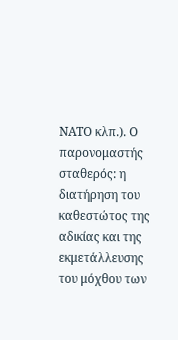ΝΑΤΟ κλπ.). Ο παρονομαστής σταθερός: η διατήρηση του καθεστώτος της αδικίας και της εκμετάλλευσης του μόχθου των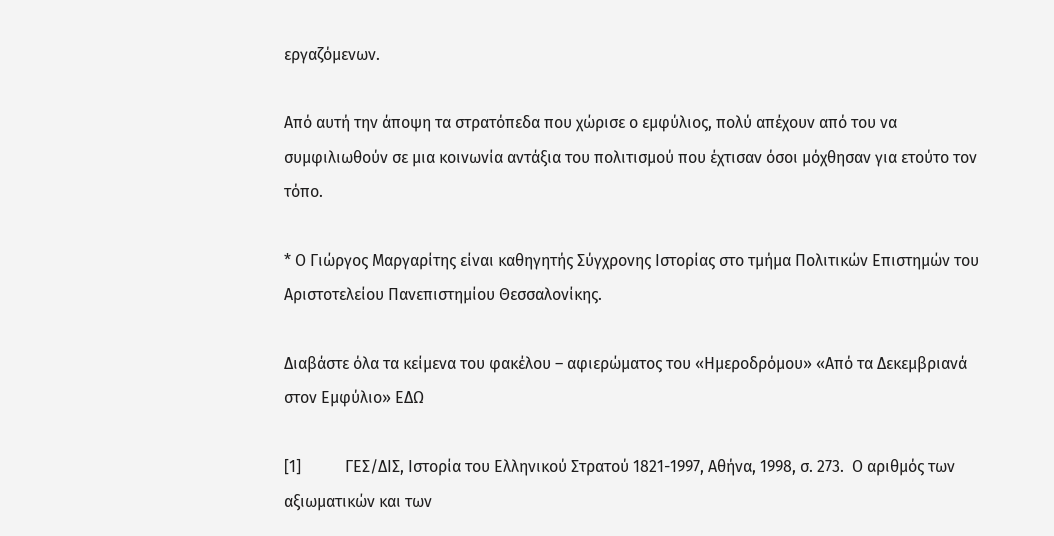εργαζόμενων.

Από αυτή την άποψη τα στρατόπεδα που χώρισε ο εμφύλιος, πολύ απέχουν από του να συμφιλιωθούν σε μια κοινωνία αντάξια του πολιτισμού που έχτισαν όσοι μόχθησαν για ετούτο τον τόπο.

* Ο Γιώργος Μαργαρίτης είναι καθηγητής Σύγχρονης Ιστορίας στο τμήμα Πολιτικών Επιστημών του  Αριστοτελείου Πανεπιστημίου Θεσσαλονίκης.

Διαβάστε όλα τα κείμενα του φακέλου – αφιερώματος του «Ημεροδρόμου» «Από τα Δεκεμβριανά στον Εμφύλιο» ΕΔΩ

[1]           ΓΕΣ/ΔΙΣ, Ιστορία του Ελληνικού Στρατού 1821-1997, Αθήνα, 1998, σ. 273.  Ο αριθμός των αξιωματικών και των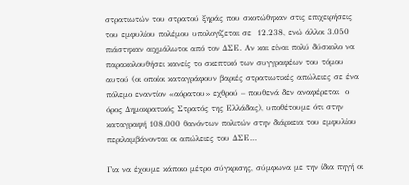στρατιωτών του στρατού ξηράς που σκοτώθηκαν στις επιχειρήσεις του εμφυλίου πολέμου υπολογίζεται σε  12.238, ενώ άλλοι 3.050 πιάστηκαν αιχμάλωτοι από τον ΔΣΕ. Αν και είναι πολύ δύσκολο να παρακολουθήσει κανείς το σκεπτικό των συγγραφέων του τόμου αυτού (οι οποίοι καταγράφουν βαριές στρατιωτικές απώλειες σε ένα πόλεμο εναντίον «αόρατου» εχθρού – πουθενά δεν αναφέρεται  ο όρος Δημοκρατικός Στρατός της Ελλάδας), υποθέτουμε ότι στην καταγραφή 108.000 θανόντων πολιτών στην διάρκεια του εμφυλίου περιλαμβάνονται οι απώλειες του ΔΣΕ…

Για να έχουμε κάποιο μέτρο σύγκρισης, σύμφωνα με την ίδια πηγή οι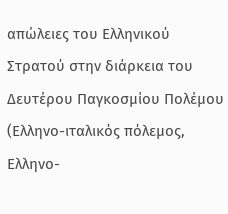απώλειες του Ελληνικού Στρατού στην διάρκεια του Δευτέρου Παγκοσμίου Πολέμου (Ελληνο-ιταλικός πόλεμος, Ελληνο-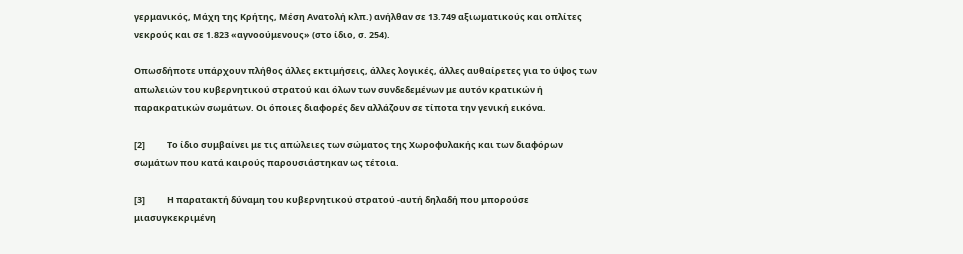γερμανικός, Μάχη της Κρήτης, Μέση Ανατολή κλπ.) ανήλθαν σε 13.749 αξιωματικούς και οπλίτες νεκρούς και σε 1.823 «αγνοούμενους» (στο ίδιο, σ. 254).

Οπωσδήποτε υπάρχουν πλήθος άλλες εκτιμήσεις, άλλες λογικές, άλλες αυθαίρετες για το ύψος των απωλειών του κυβερνητικού στρατού και όλων των συνδεδεμένων με αυτόν κρατικών ή παρακρατικών σωμάτων. Οι όποιες διαφορές δεν αλλάζουν σε τίποτα την γενική εικόνα.

[2]           Το ίδιο συμβαίνει με τις απώλειες των σώματος της Χωροφυλακής και των διαφόρων σωμάτων που κατά καιρούς παρουσιάστηκαν ως τέτοια.

[3]           Η παρατακτή δύναμη του κυβερνητικού στρατού -αυτή δηλαδή που μπορούσε μιασυγκεκριμένη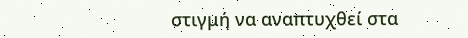στιγμή να αναπτυχθεί στα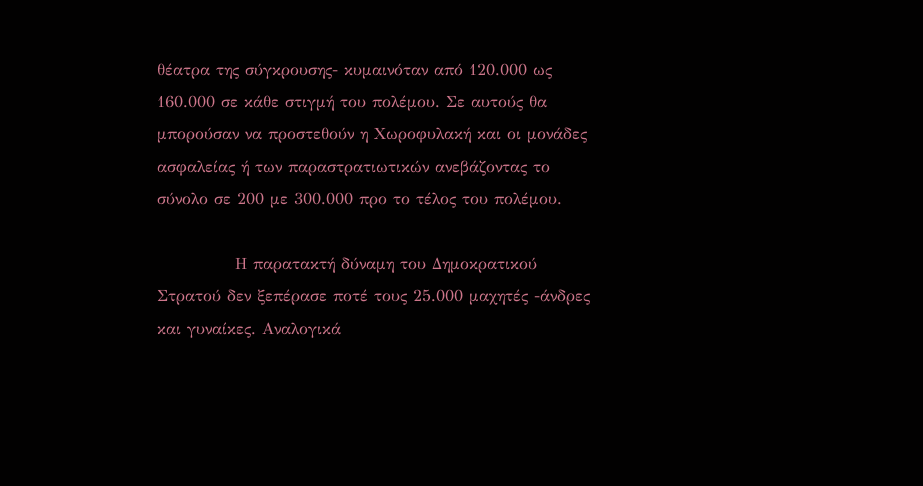θέατρα της σύγκρουσης- κυμαινόταν από 120.000 ως 160.000 σε κάθε στιγμή του πολέμου. Σε αυτούς θα μπορούσαν να προστεθούν η Χωροφυλακή και οι μονάδες ασφαλείας ή των παραστρατιωτικών ανεβάζοντας το σύνολο σε 200 με 300.000 προ το τέλος του πολέμου.

             Η παρατακτή δύναμη του Δημοκρατικού Στρατού δεν ξεπέρασε ποτέ τους 25.000 μαχητές -άνδρες και γυναίκες. Αναλογικά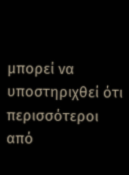μπορεί να υποστηριχθεί ότι περισσότεροι από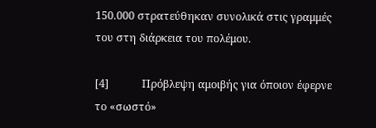150.000 στρατεύθηκαν συνολικά στις γραμμές του στη διάρκεια του πολέμου.

[4]           Πρόβλεψη αμοιβής για όποιον έφερνε το «σωστό»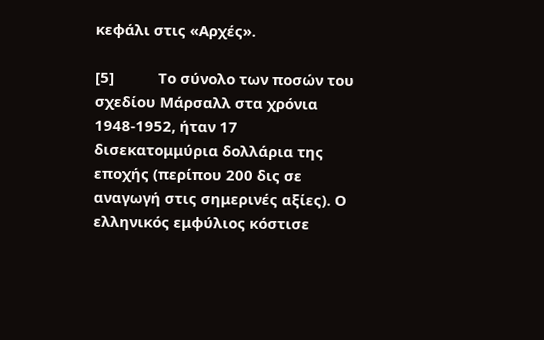κεφάλι στις «Αρχές».

[5]           Το σύνολο των ποσών του σχεδίου Μάρσαλλ στα χρόνια 1948-1952, ήταν 17 δισεκατομμύρια δολλάρια της εποχής (περίπου 200 δις σε αναγωγή στις σημερινές αξίες). Ο ελληνικός εμφύλιος κόστισε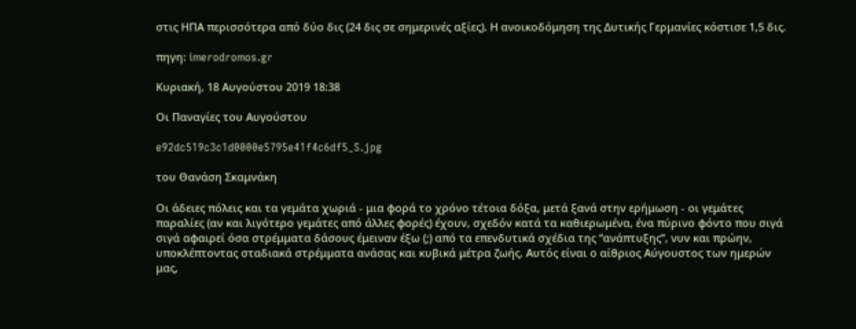στις ΗΠΑ περισσότερα από δύο δις (24 δις σε σημερινές αξίες). Η ανοικοδόμηση της Δυτικής Γερμανίες κόστισε 1,5 δις.

πηγη: imerodromos.gr

Κυριακή, 18 Αυγούστου 2019 18:38

Οι Παναγίες του Αυγούστου

e92dc519c3c1d0000e5795e41f4c6df5_S.jpg

του Θανάση Σκαμνάκη

Οι άδειες πόλεις και τα γεμάτα χωριά - μια φορά το χρόνο τέτοια δόξα, μετά ξανά στην ερήμωση - οι γεμάτες παραλίες (αν και λιγότερο γεμάτες από άλλες φορές) έχουν, σχεδόν κατά τα καθιερωμένα, ένα πύρινο φόντο που σιγά σιγά αφαιρεί όσα στρέμματα δάσους έμειναν έξω (;) από τα επενδυτικά σχέδια της “ανάπτυξης”, νυν και πρώην, υποκλέπτοντας σταδιακά στρέμματα ανάσας και κυβικά μέτρα ζωής. Αυτός είναι ο αίθριος Αύγουστος των ημερών μας,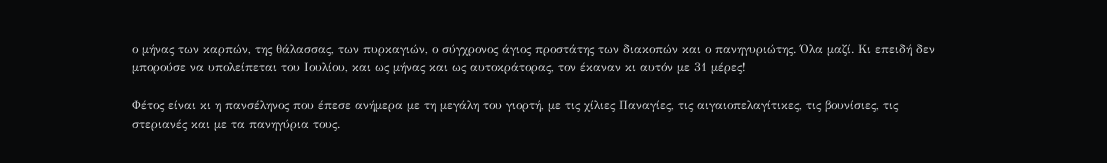ο μήνας των καρπών, της θάλασσας, των πυρκαγιών, ο σύγχρονος άγιος προστάτης των διακοπών και ο πανηγυριώτης. Όλα μαζί. Κι επειδή δεν μπορούσε να υπολείπεται του Ιουλίου, και ως μήνας και ως αυτοκράτορας, τον έκαναν κι αυτόν με 31 μέρες!

Φέτος είναι κι η πανσέληνος που έπεσε ανήμερα με τη μεγάλη του γιορτή, με τις χίλιες Παναγίες, τις αιγαιοπελαγίτικες, τις βουνίσιες, τις στεριανές και με τα πανηγύρια τους.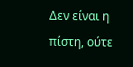Δεν είναι η πίστη, ούτε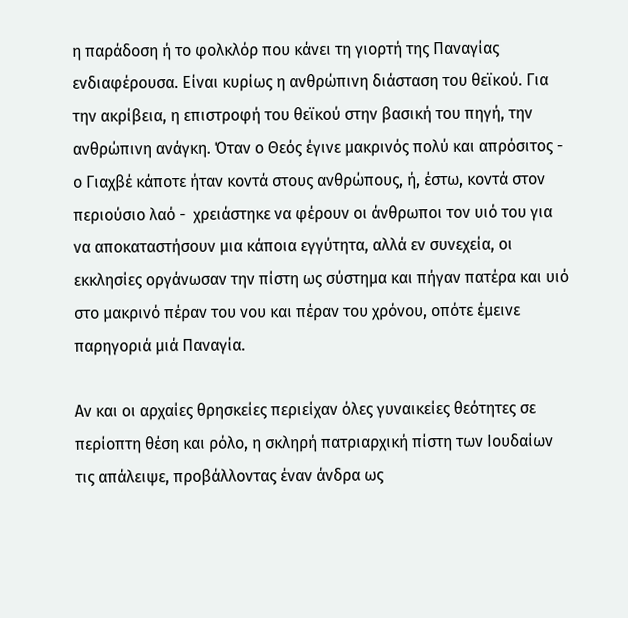η παράδοση ή το φολκλόρ που κάνει τη γιορτή της Παναγίας ενδιαφέρουσα. Είναι κυρίως η ανθρώπινη διάσταση του θεϊκού. Για την ακρίβεια, η επιστροφή του θεϊκού στην βασική του πηγή, την ανθρώπινη ανάγκη. Όταν ο Θεός έγινε μακρινός πολύ και απρόσιτος - ο Γιαχβέ κάποτε ήταν κοντά στους ανθρώπους, ή, έστω, κοντά στον περιούσιο λαό -  χρειάστηκε να φέρουν οι άνθρωποι τον υιό του για να αποκαταστήσουν μια κάποια εγγύτητα, αλλά εν συνεχεία, οι εκκλησίες οργάνωσαν την πίστη ως σύστημα και πήγαν πατέρα και υιό στο μακρινό πέραν του νου και πέραν του χρόνου, οπότε έμεινε παρηγοριά μιά Παναγία.

Αν και οι αρχαίες θρησκείες περιείχαν όλες γυναικείες θεότητες σε περίοπτη θέση και ρόλο, η σκληρή πατριαρχική πίστη των Ιουδαίων τις απάλειψε, προβάλλοντας έναν άνδρα ως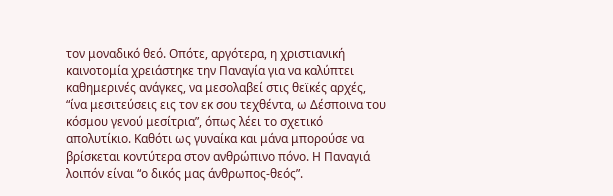τον μοναδικό θεό. Οπότε, αργότερα, η χριστιανική καινοτομία χρειάστηκε την Παναγία για να καλύπτει καθημερινές ανάγκες, να μεσολαβεί στις θεϊκές αρχές, “ίνα μεσιτεύσεις εις τον εκ σου τεχθέντα, ω Δέσποινα του κόσμου γενού μεσίτρια”, όπως λέει το σχετικό απολυτίκιο. Καθότι ως γυναίκα και μάνα μπορούσε να βρίσκεται κοντύτερα στον ανθρώπινο πόνο. Η Παναγιά λοιπόν είναι “ο δικός μας άνθρωπος-θεός”.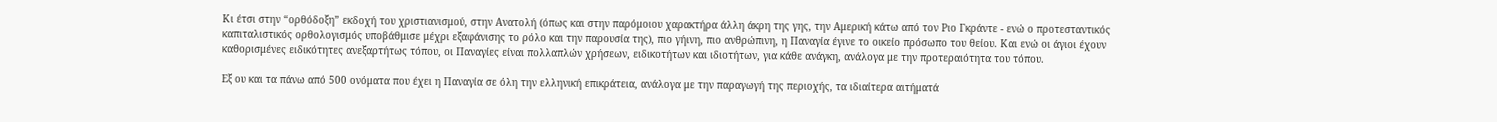Κι έτσι στην “ορθόδοξη” εκδοχή του χριστιανισμού, στην Ανατολή (όπως και στην παρόμοιου χαρακτήρα άλλη άκρη της γης, την Αμερική κάτω από τον Ριο Γκράντε - ενώ ο προτεσταντικός καπιταλιστικός ορθολογισμός υποβάθμισε μέχρι εξαφάνισης το ρόλο και την παρουσία της), πιο γήινη, πιο ανθρώπινη, η Παναγία έγινε το οικείο πρόσωπο του θείου. Και ενώ οι άγιοι έχουν καθορισμένες ειδικότητες ανεξαρτήτως τόπου, οι Παναγίες είναι πολλαπλών χρήσεων, ειδικοτήτων και ιδιοτήτων, για κάθε ανάγκη, ανάλογα με την προτεραιότητα του τόπου.

Εξ ου και τα πάνω από 500 ονόματα που έχει η Παναγία σε όλη την ελληνική επικράτεια, ανάλογα με την παραγωγή της περιοχής, τα ιδιαίτερα αιτήματά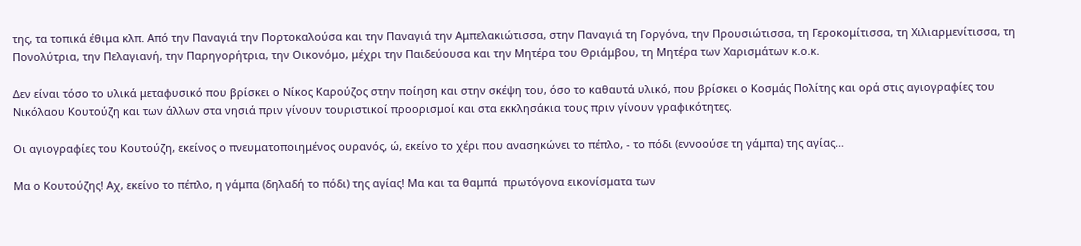της, τα τοπικά έθιμα κλπ. Από την Παναγιά την Πορτοκαλούσα και την Παναγιά την Αμπελακιώτισσα, στην Παναγιά τη Γοργόνα, την Προυσιώτισσα, τη Γεροκομίτισσα, τη Χιλιαρμενίτισσα, τη Πονολύτρια, την Πελαγιανή, την Παρηγορήτρια, την Οικονόμο, μέχρι την Παιδεύουσα και την Μητέρα του Θριάμβου, τη Μητέρα των Χαρισμάτων κ.ο.κ.

Δεν είναι τόσο το υλικά μεταφυσικό που βρίσκει ο Νίκος Καρούζος στην ποίηση και στην σκέψη του, όσο το καθαυτά υλικό, που βρίσκει ο Κοσμάς Πολίτης και ορά στις αγιογραφίες του Νικόλαου Κουτούζη και των άλλων στα νησιά πριν γίνουν τουριστικοί προορισμοί και στα εκκλησάκια τους πριν γίνουν γραφικότητες.

Οι αγιογραφίες του Κουτούζη, εκείνος ο πνευματοποιημένος ουρανός, ώ, εκείνο το χέρι που ανασηκώνει το πέπλο, - το πόδι (εννοούσε τη γάμπα) της αγίας…

Μα ο Κουτούζης! Αχ, εκείνο το πέπλο, η γάμπα (δηλαδή το πόδι) της αγίας! Μα και τα θαμπά  πρωτόγονα εικονίσματα των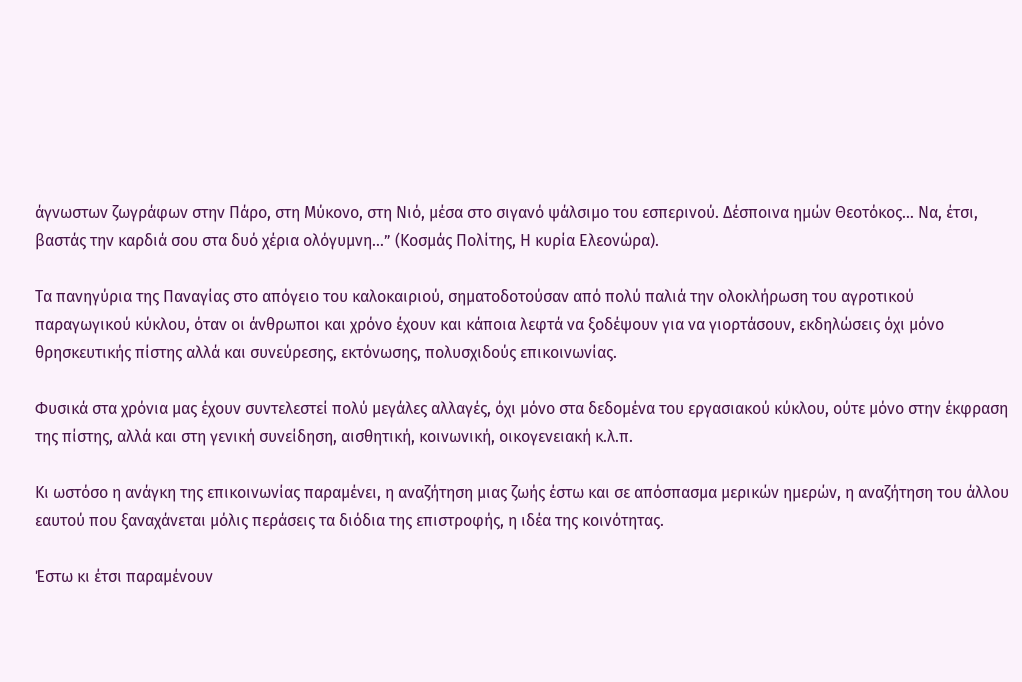άγνωστων ζωγράφων στην Πάρο, στη Μύκονο, στη Νιό, μέσα στο σιγανό ψάλσιμο του εσπερινού. Δέσποινα ημών Θεοτόκος… Να, έτσι, βαστάς την καρδιά σου στα δυό χέρια ολόγυμνη…” (Κοσμάς Πολίτης, Η κυρία Ελεονώρα).

Τα πανηγύρια της Παναγίας στο απόγειο του καλοκαιριού, σηματοδοτούσαν από πολύ παλιά την ολοκλήρωση του αγροτικού παραγωγικού κύκλου, όταν οι άνθρωποι και χρόνο έχουν και κάποια λεφτά να ξοδέψουν για να γιορτάσουν, εκδηλώσεις όχι μόνο θρησκευτικής πίστης αλλά και συνεύρεσης, εκτόνωσης, πολυσχιδούς επικοινωνίας.

Φυσικά στα χρόνια μας έχουν συντελεστεί πολύ μεγάλες αλλαγές, όχι μόνο στα δεδομένα του εργασιακού κύκλου, ούτε μόνο στην έκφραση της πίστης, αλλά και στη γενική συνείδηση, αισθητική, κοινωνική, οικογενειακή κ.λ.π.

Κι ωστόσο η ανάγκη της επικοινωνίας παραμένει, η αναζήτηση μιας ζωής έστω και σε απόσπασμα μερικών ημερών, η αναζήτηση του άλλου εαυτού που ξαναχάνεται μόλις περάσεις τα διόδια της επιστροφής, η ιδέα της κοινότητας.

Έστω κι έτσι παραμένουν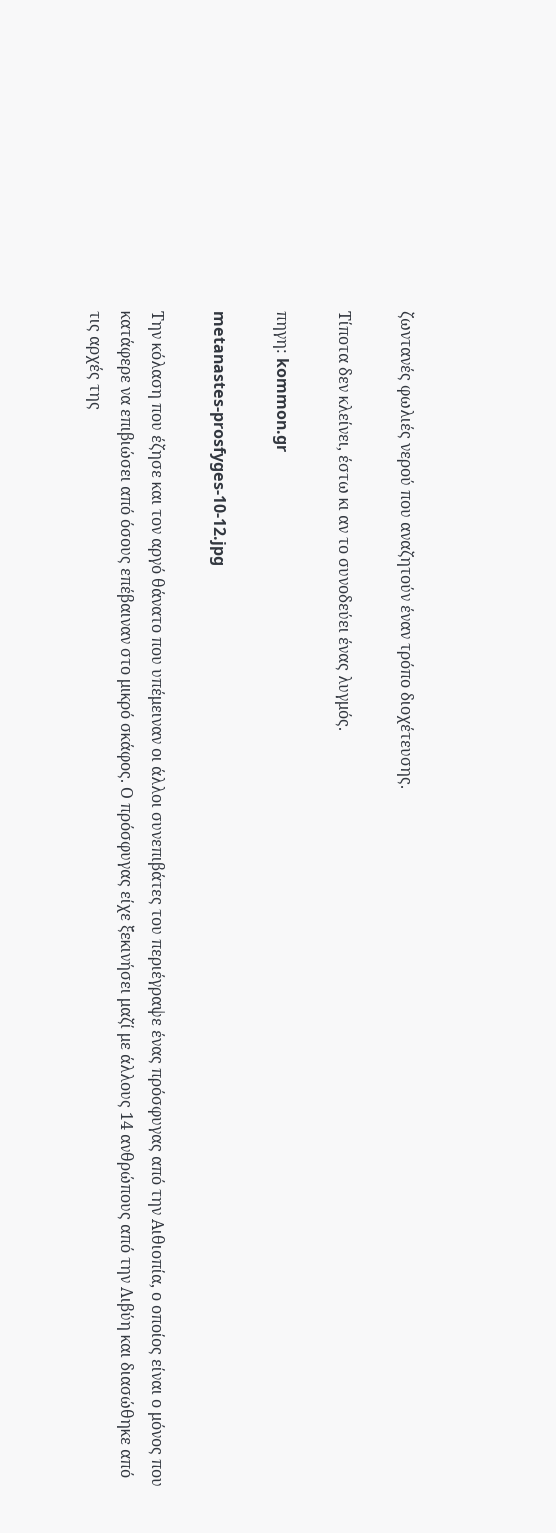ζωντανές φωλιές νερού που αναζητούν έναν τρόπο διοχέτευσης.

Τίποτα δεν κλείνει, έστω κι αν το συνοδεύει ένας λυγμός.

πηγη: kommon.gr

metanastes-prosfyges-10-12.jpg

Την κόλαση που έζησε και τον αργό θάνατο που υπέμειναν οι άλλοι συνεπιβάτες του περιέγραψε ένας πρόσφυγας από την Αιθιοπία, ο οποίος είναι ο μόνος που κατάφερε να επιβιώσει από όσους επέβαιναν στο μικρό σκάφος. Ο πρόσφυγας είχε ξεκινήσει μαζί με άλλους 14 ανθρώπους από την Λιβύη και διασώθηκε από τις αρχές της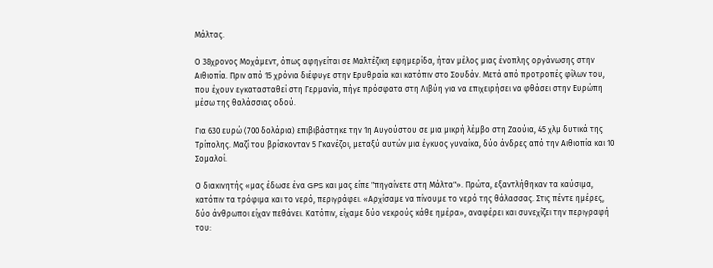Μάλτας.

Ο 38χρονος Μοχάμεντ, όπως αφηγείται σε Μαλτέζικη εφημερίδα, ήταν μέλος μιας ένοπλης οργάνωσης στην Αιθιοπία. Πριν από 15 χρόνια διέφυγε στην Ερυθραία και κατόπιν στο Σουδάν. Μετά από προτροπές φίλων του, που έχουν εγκατασταθεί στη Γερμανία, πήγε πρόσφατα στη Λιβύη για να επιχειρήσει να φθάσει στην Ευρώπη μέσω της θαλάσσιας οδού.

Για 630 ευρώ (700 δολάρια) επιβιβάστηκε την 1η Αυγούστου σε μια μικρή λέμβο στη Ζαούια, 45 χλμ δυτικά της Τρίπολης. Μαζί του βρίσκονταν 5 Γκανέζοι, μεταξύ αυτών μια έγκυος γυναίκα, δύο άνδρες από την Αιθιοπία και 10 Σομαλοί.

Ο διακινητής «μας έδωσε ένα GPS και μας είπε "πηγαίνετε στη Μάλτα"». Πρώτα, εξαντλήθηκαν τα καύσιμα, κατόπιν τα τρόφιμα και το νερό, περιγράφει. «Αρχίσαμε να πίνουμε το νερό της θάλασσας. Στις πέντε ημέρες, δύο άνθρωποι είχαν πεθάνει. Κατόπιν, είχαμε δύο νεκρούς κάθε ημέρα», αναφέρει και συνεχίζει την περιγραφή του: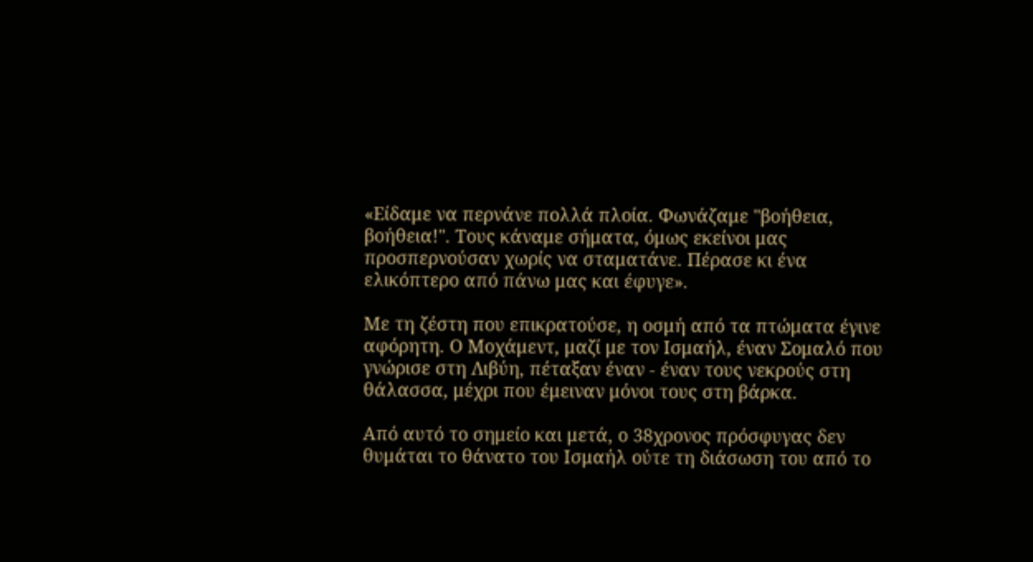«Είδαμε να περνάνε πολλά πλοία. Φωνάζαμε "βοήθεια, βοήθεια!". Τους κάναμε σήματα, όμως εκείνοι μας προσπερνούσαν χωρίς να σταματάνε. Πέρασε κι ένα ελικόπτερο από πάνω μας και έφυγε».

Με τη ζέστη που επικρατούσε, η οσμή από τα πτώματα έγινε αφόρητη. Ο Μοχάμεντ, μαζί με τον Ισμαήλ, έναν Σομαλό που γνώρισε στη Λιβύη, πέταξαν έναν - έναν τους νεκρούς στη θάλασσα, μέχρι που έμειναν μόνοι τους στη βάρκα.

Από αυτό το σημείο και μετά, ο 38χρονος πρόσφυγας δεν θυμάται το θάνατο του Ισμαήλ ούτε τη διάσωση του από το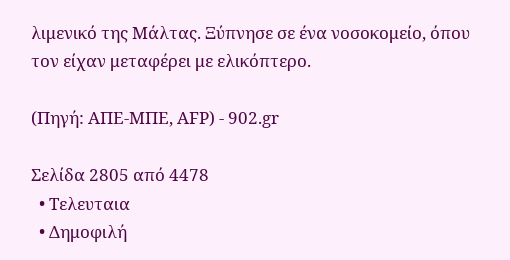λιμενικό της Μάλτας. Ξύπνησε σε ένα νοσοκομείο, όπου τον είχαν μεταφέρει με ελικόπτερο.

(Πηγή: ΑΠΕ-ΜΠΕ, AFP) - 902.gr

Σελίδα 2805 από 4478
  • Τελευταια
  • Δημοφιλή